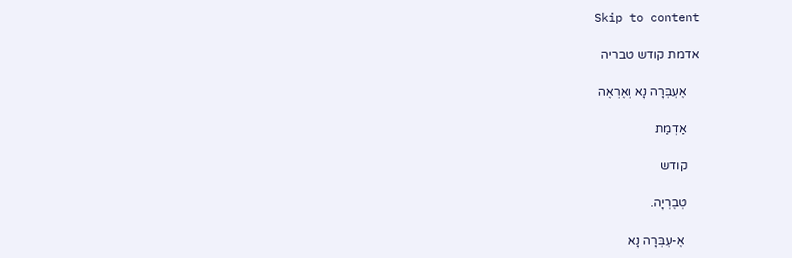Skip to content

אדמת קודש טבריה

    אֶעְבְּרָה נָא וְאֶרְאֶה

    אַדְמַת

    קודש

    טְבֶרְיָה.

     אֶ-עְבְּרָה נָא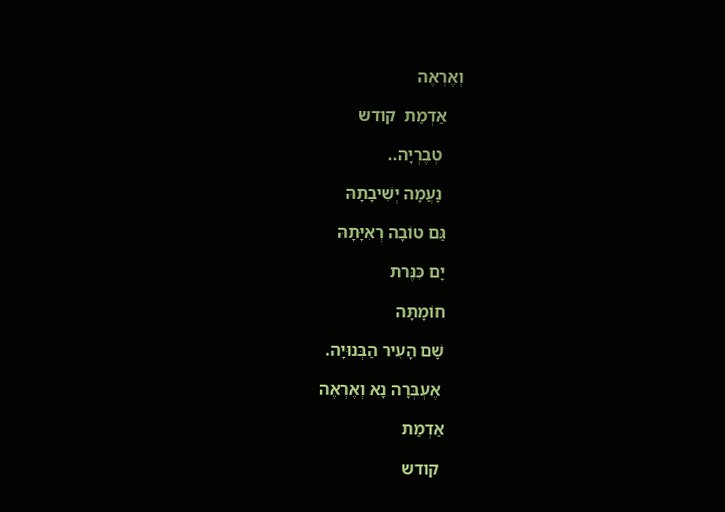וְאֶרְאֶה

    אַדְמַת  קודש

     טְבֶרְיָה..

     נָעֲמָה יְשִׁיבָתָהּ

    גַּם טוֹבָה רְאִיָּתָהּ

    יָם כִּנֶּרת

    חוֹמָתָּה

    שָׁם הָעִיר הַבְּנוּיָה.

     אֶעְבְּרָה נָא וְאֶרְאֶה

    אַדְמַת

     קודש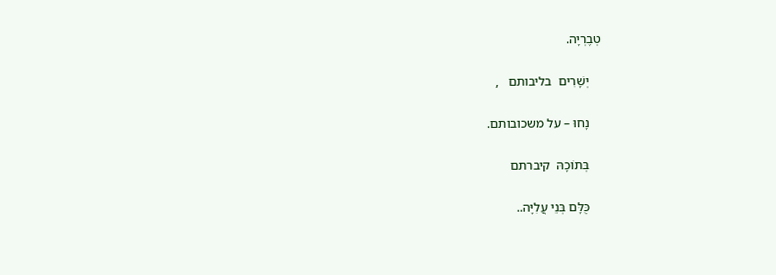טְבֶרְיָה.

    יְשָׁרִים  בליבותם   ,

    נָחוּ – על משכובותם.

    בְּתוֹכָהּ  קיברתם

    כֻּלָּם בְּנֵי עֲלִיָּה..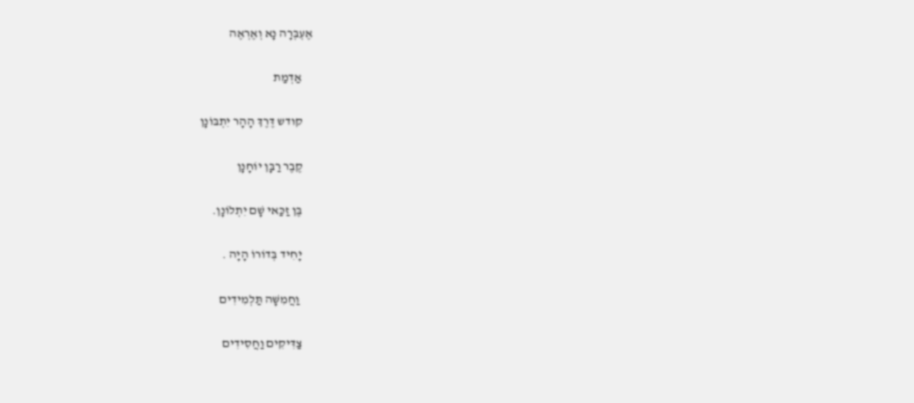אֶעְבְּרָה נָא וְאֶרְאֶה

    אַדְמַת

    קודש דֶּרֶךְ הָהָר יִתְבּוֹנָן

    קֶבֶר רַבָּן יוֹחָנָן

    בֶּן זַכַּאי שָׁם יִתְלוֹנָן.

    יָחִיד בְּדוֹרוֹ הָיָה .

     וַחֲמִשָּׁה תַּלְמִידִים

    צַדִּיקִים וַחֲסִידִים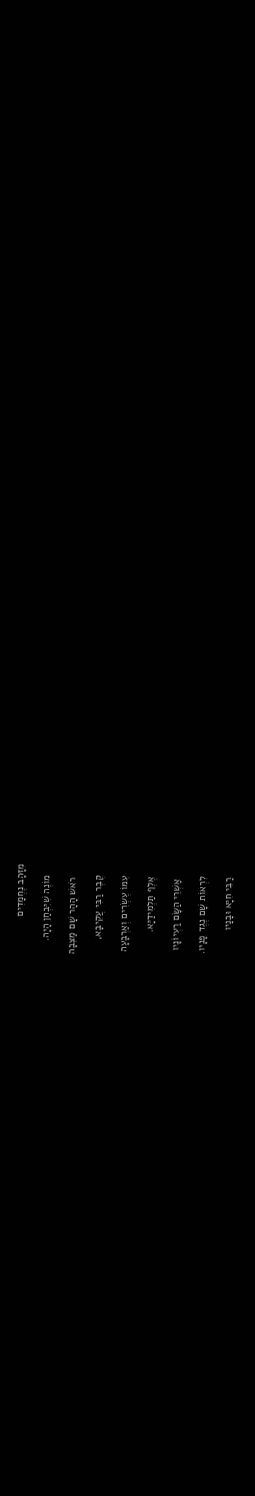מִזָּהָב נֶחְמָדִים

    מוֹנֶה שִׁיִּבְחַן הָיָה.

     רֹאשׁ הָהָר שָׁם מַצֵּבָה

    קֶבֶר רַבִּי עֲקִיבָא,

    עִמּוֹ עֶשְׂרִים וְאַרְבָּעָה

    אֶלֶף תַּלְמִידַיָּא.

     אַשְׁרֵי הַשָּׂם רַעְיוֹנָיו

    לִרְאוֹת שָׁם נֶגֶד פָּנָיו.

    רַבִּי חִיָּא וּבָנָיו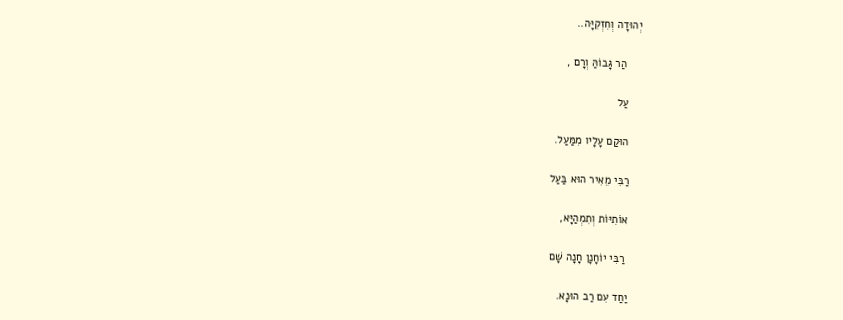יְהוּדָה וְחִזְקִיָּה..

     הַר גָּבוֹהַּ וְרָם ,

    עַל

    הוּקַם עָלָיו מִמַּעַל.

    רַבִּי מֵאִיר הוּא בַּעַל

    אוֹתִיּוֹת וְתִמְהַיָּא,

     רַבִּי יוֹחָנָן חָנָה שָׁם

    יַחַד עִם רַב הוּנָא.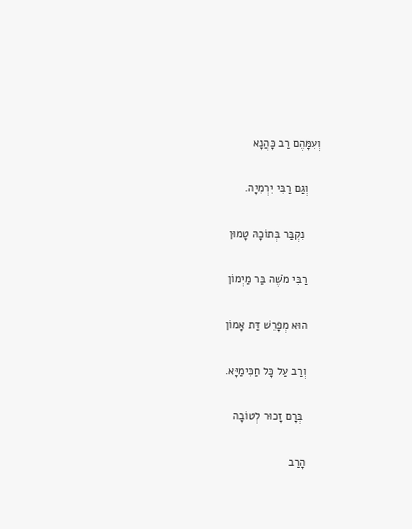וְעִמָּהֶם רַב כָּהֲנָא

    וְגַם רַבִּי יִרְמִיָה.

     נִקְבַּר בְּתוֹכָהּ טָמוּן

    רַבִּי מֹשֶׁה בַּר מַיְמוֹן

    הוּא מְפָרֵשׁ דַּת אָמוֹן

    וְרַב עַל כָּל חַכִּימַיָּא.

     בְּרָם זָכוּר לְטוֹבָה

    הָרַב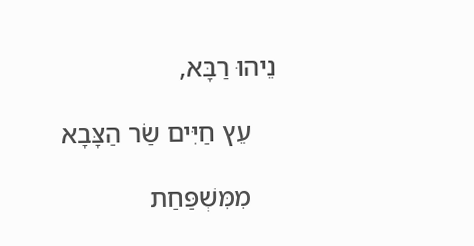נֵיהוּ רַבָּא,

    עֵץ חַיִּים שַׂר הַצָּבָא

    מִמִּשְׁפַּחַת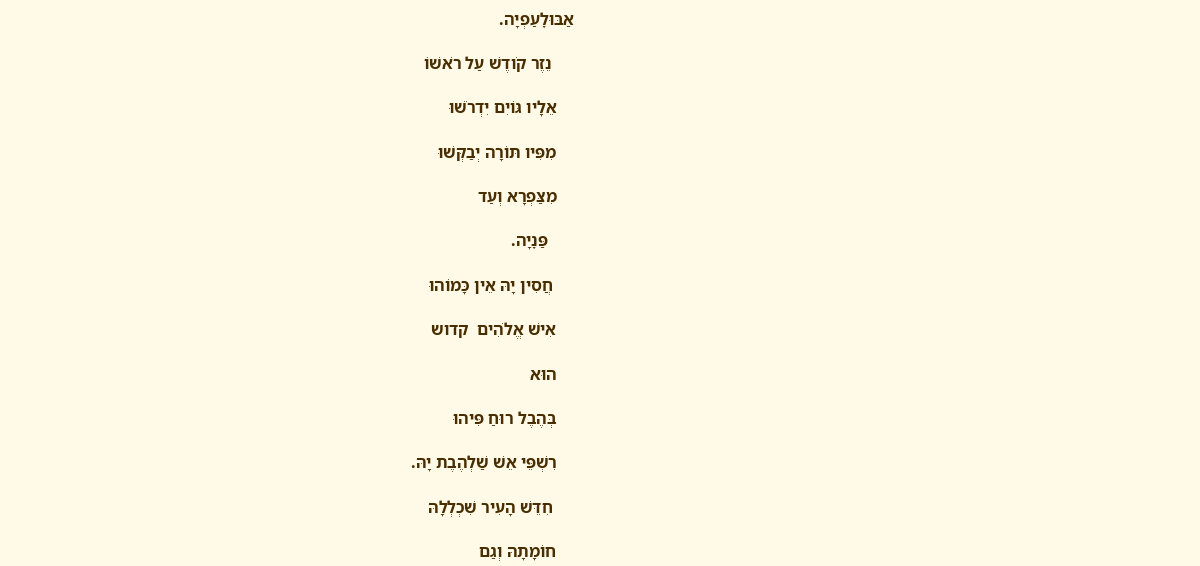אַבּוּלׇעַפְיָה.

     נֵזֶר קֹודֶשׁ עַל רֹאשׁוֹ

    אֵלָיו גּוֹיִם יִדְרֹשׁוּ

    מִפִּיו תּוֹרָה יְבַקְּשׁוּ

    מִצַּפְרָא וְעַד

      פַּנׇיָה.

     חֲסִין יָהּ אֵין כָּמוֹהוּ

    אִישׁ אֱלֹהִים  קדוש

    הוּא

    בְּהֶבֶל רוּחַ פִּיהוּ

    רִשְׁפֵּי אֵשׁ שַׁלְהֶבֶת יָהּ.

     חִדֵּשׁ הָעִיר שִׁכְלְלָהּ

    חוֹמָתָהּ וְגַם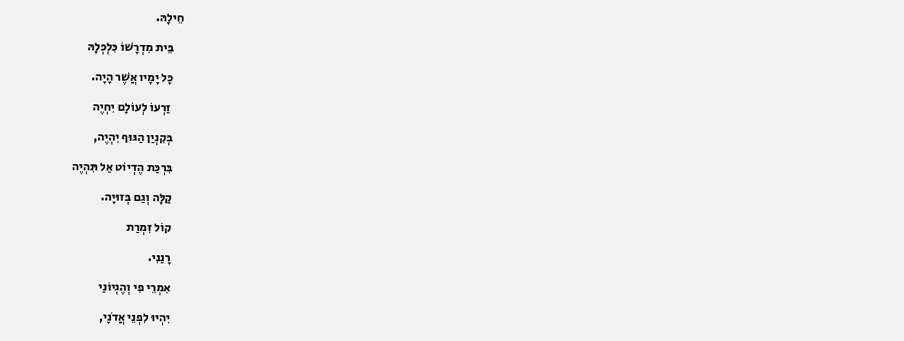חֵילָהּ.

    בֵּית מִדְרָשׁוֹ כִּלְכְּלָהּ

    כָּל יָמָיו אֲשֶׁר הָיָה.

     זַרְעוֹ לְעוֹלָם יִחְיֶה

    בְּקִנְיַן הַגּוּף יִהְיֶה,

    בִּרְכַּת הֶדְיוֹט אַל תִּהְיֶה

    קַלָּה וְגַם בְּזוּיָה.

    קוֹל זִמְרַת

    רָנַנִי.

    אִמְרֵי פִי וְהֶגְיוֹנַי

    יִהְיוּ לִפְנֵי אֲדֹנָי,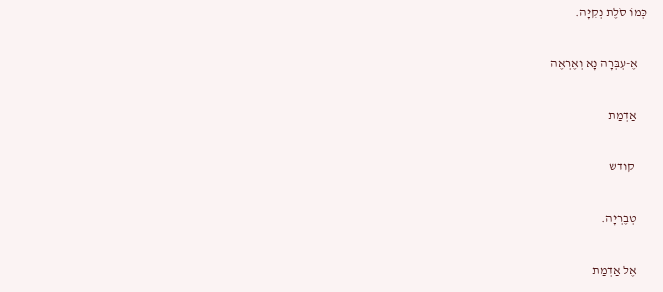כְּמוֹ סֹלֶת נְקִיָּה.

    אֶ-עְבְּרָה נָא וְאֶרְאֶה

    אַדְמַת

     קודש

    טְבֶרְיָה.

    אֶל אַדְמַת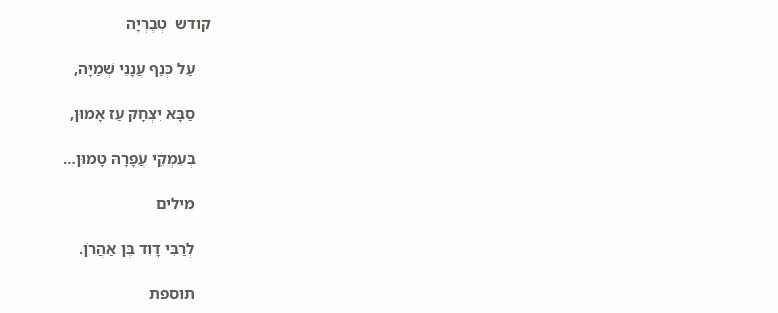קודש  טְבֶרְיָה

    עַל כְּנַף עֲנָנֵי שְׁמַיָּה,

    סַבָּא יִצְחָק עַז אָמוּן,

    בְּעִמְקֵי עֲפָרָהּ טָמוּן…

    מילים

    לְרַבִּי דָוִד בֶּן אַהֲרֹן.

    תוספת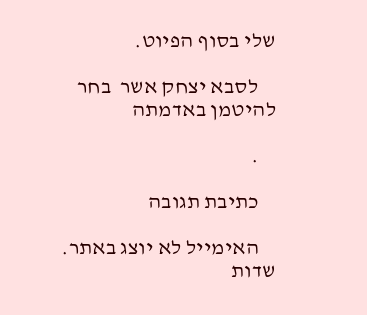שלי בסוף הפיוט.

    לסבא יצחק אשר  בחר להיטמן באדמתה

    .

    כתיבת תגובה

    האימייל לא יוצג באתר. שדות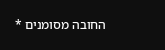החובה מסומנים *